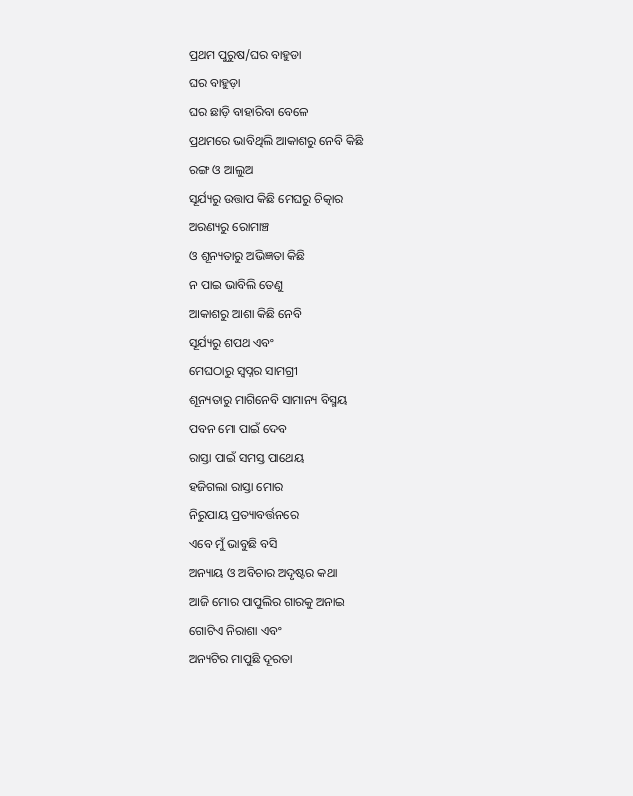ପ୍ରଥମ ପୁରୁଷ/ଘର ବାହୁଡା
ଘର ବାହୁଡ଼ା
ଘର ଛାଡ଼ି ବାହାରିବା ବେଳେ
ପ୍ରଥମରେ ଭାବିଥିଲି ଆକାଶରୁ ନେବି କିଛି
ରଙ୍ଗ ଓ ଆଲୁଅ
ସୂର୍ଯ୍ୟରୁ ଉତ୍ତାପ କିଛି ମେଘରୁ ଚିତ୍କାର
ଅରଣ୍ୟରୁ ରୋମାଞ୍ଚ
ଓ ଶୂନ୍ୟତାରୁ ଅଭିଜ୍ଞତା କିଛି
ନ ପାଇ ଭାବିଲି ତେଣୁ
ଆକାଶରୁ ଆଶା କିଛି ନେବି
ସୂର୍ଯ୍ୟରୁ ଶପଥ ଏବଂ
ମେଘଠାରୁ ସ୍ୱପ୍ନର ସାମଗ୍ରୀ
ଶୂନ୍ୟତାରୁ ମାଗିନେବି ସାମାନ୍ୟ ବିସ୍ମୟ
ପବନ ମୋ ପାଇଁ ଦେବ
ରାସ୍ତା ପାଇଁ ସମସ୍ତ ପାଥେୟ
ହଜିଗଲା ରାସ୍ତା ମୋର
ନିରୁପାୟ ପ୍ରତ୍ୟାବର୍ତ୍ତନରେ
ଏବେ ମୁଁ ଭାବୁଛି ବସି
ଅନ୍ୟାୟ ଓ ଅବିଚାର ଅଦୃଷ୍ଟର କଥା
ଆଜି ମୋର ପାପୁଲିର ଗାରକୁ ଅନାଇ
ଗୋଟିଏ ନିରାଶା ଏବଂ
ଅନ୍ୟଟିର ମାପୁଛି ଦୂରତା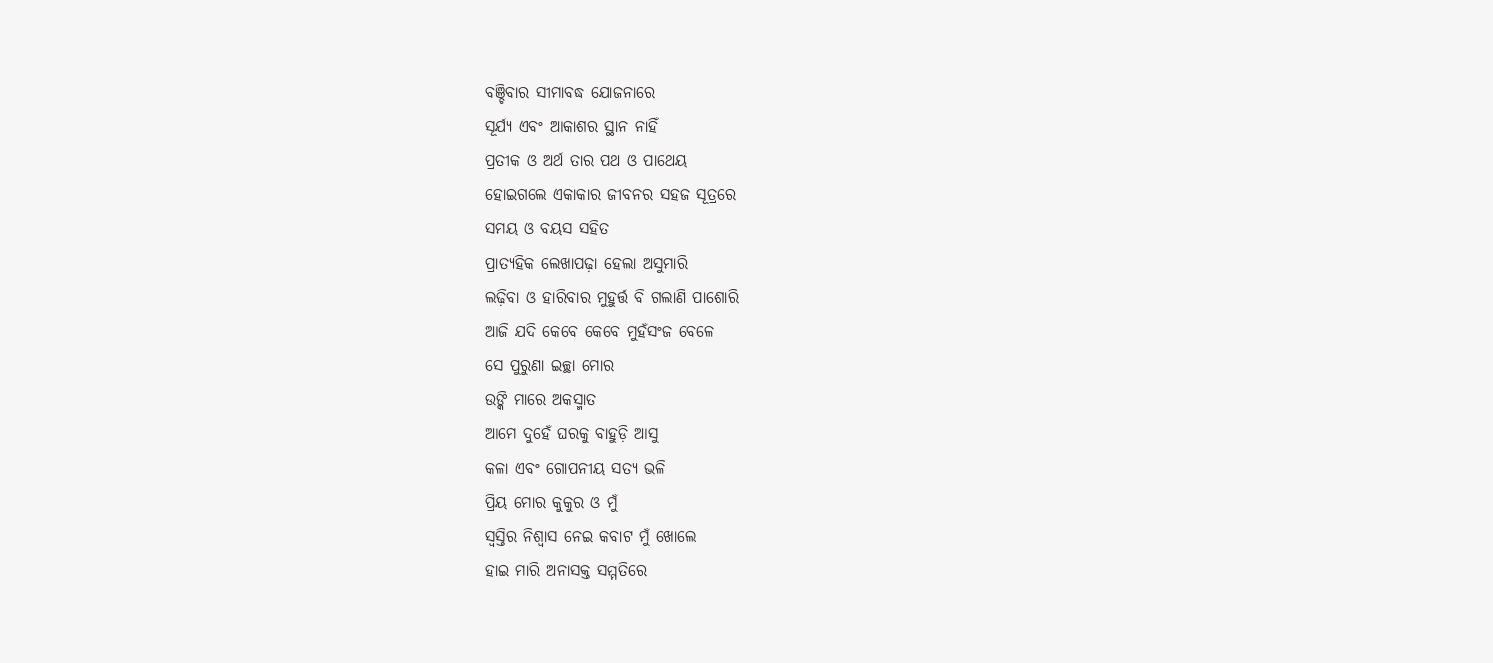ବଞ୍ଚିବାର ସୀମାବଦ୍ଧ ଯୋଜନାରେ
ସୂର୍ଯ୍ୟ ଏବଂ ଆକାଶର ସ୍ଥାନ ନାହିଁ
ପ୍ରତୀକ ଓ ଅର୍ଥ ତାର ପଥ ଓ ପାଥେୟ
ହୋଇଗଲେ ଏକାକାର ଜୀବନର ସହଜ ସୂତ୍ରରେ
ସମୟ ଓ ବୟସ ସହିତ
ପ୍ରାତ୍ୟହିକ ଲେଖାପଢ଼ା ହେଲା ଅସୁମାରି
ଲଢ଼ିବା ଓ ହାରିବାର ମୁହୁର୍ତ୍ତ ବି ଗଲାଣି ପାଶୋରି
ଆଜି ଯଦି କେବେ କେବେ ମୁହଁସଂଜ ବେଳେ
ସେ ପୁରୁଣା ଇଚ୍ଛା ମୋର
ଉଙ୍କି ମାରେ ଅକସ୍ମାତ
ଆମେ ଦୁହେଁ ଘରକୁ ବାହୁଡ଼ି ଆସୁ
କଳା ଏବଂ ଗୋପନୀୟ ସତ୍ୟ ଭଳି
ପ୍ରିୟ ମୋର କୁକୁର ଓ ମୁଁ
ସ୍ୱସ୍ତିର ନିଶ୍ୱାସ ନେଇ କବାଟ ମୁଁ ଖୋଲେ
ହାଇ ମାରି ଅନାସକ୍ତ ସମ୍ମତିରେ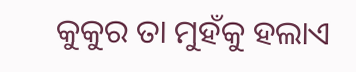କୁକୁର ତା ମୁହଁକୁ ହଲାଏ